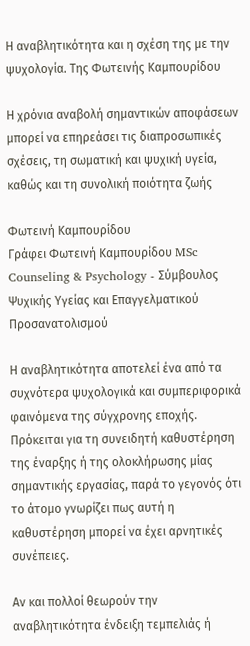Η αναβλητικότητα και η σχέση της με την ψυχολογία. Της Φωτεινής Καμπουρίδου

Η χρόνια αναβολή σημαντικών αποφάσεων μπορεί να επηρεάσει τις διαπροσωπικές σχέσεις, τη σωματική και ψυχική υγεία, καθώς και τη συνολική ποιότητα ζωής

Φωτεινή Καμπουρίδου
Γράφει Φωτεινή Καμπουρίδου MSc Counseling & Psychology - Σύμβουλος Ψυχικής Υγείας και Επαγγελματικού Προσανατολισμού

Η αναβλητικότητα αποτελεί ένα από τα συχνότερα ψυχολογικά και συμπεριφορικά φαινόμενα της σύγχρονης εποχής. Πρόκειται για τη συνειδητή καθυστέρηση της έναρξης ή της ολοκλήρωσης μίας σημαντικής εργασίας, παρά το γεγονός ότι το άτομο γνωρίζει πως αυτή η καθυστέρηση μπορεί να έχει αρνητικές συνέπειες.

Αν και πολλοί θεωρούν την αναβλητικότητα ένδειξη τεμπελιάς ή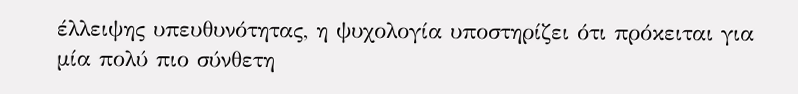έλλειψης υπευθυνότητας, η ψυχολογία υποστηρίζει ότι πρόκειται για μία πολύ πιο σύνθετη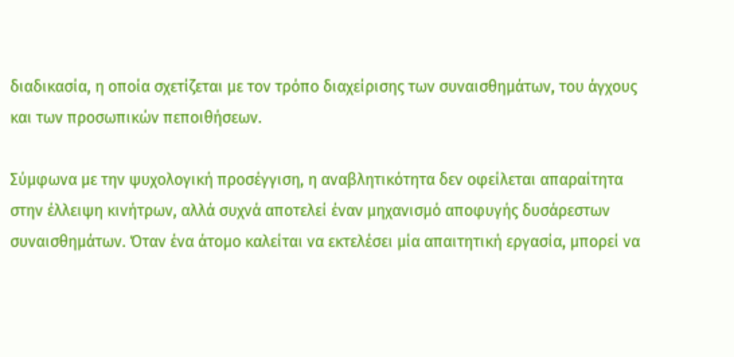διαδικασία, η οποία σχετίζεται με τον τρόπο διαχείρισης των συναισθημάτων, του άγχους και των προσωπικών πεποιθήσεων.

Σύμφωνα με την ψυχολογική προσέγγιση, η αναβλητικότητα δεν οφείλεται απαραίτητα στην έλλειψη κινήτρων, αλλά συχνά αποτελεί έναν μηχανισμό αποφυγής δυσάρεστων συναισθημάτων. Όταν ένα άτομο καλείται να εκτελέσει μία απαιτητική εργασία, μπορεί να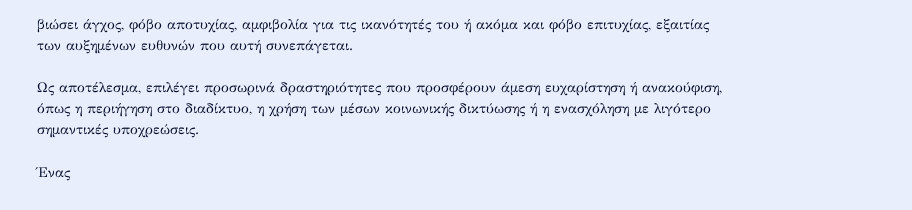βιώσει άγχος, φόβο αποτυχίας, αμφιβολία για τις ικανότητές του ή ακόμα και φόβο επιτυχίας, εξαιτίας των αυξημένων ευθυνών που αυτή συνεπάγεται.

Ως αποτέλεσμα, επιλέγει προσωρινά δραστηριότητες που προσφέρουν άμεση ευχαρίστηση ή ανακούφιση, όπως η περιήγηση στο διαδίκτυο, η χρήση των μέσων κοινωνικής δικτύωσης ή η ενασχόληση με λιγότερο σημαντικές υποχρεώσεις.

Ένας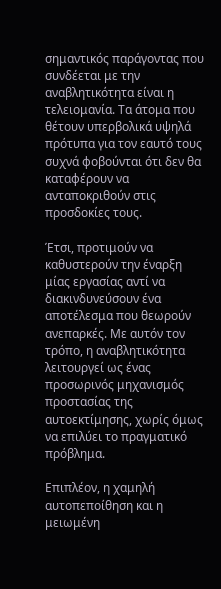σημαντικός παράγοντας που συνδέεται με την αναβλητικότητα είναι η τελειομανία. Τα άτομα που θέτουν υπερβολικά υψηλά πρότυπα για τον εαυτό τους συχνά φοβούνται ότι δεν θα καταφέρουν να ανταποκριθούν στις προσδοκίες τους.

Έτσι, προτιμούν να καθυστερούν την έναρξη μίας εργασίας αντί να διακινδυνεύσουν ένα αποτέλεσμα που θεωρούν ανεπαρκές. Με αυτόν τον τρόπο, η αναβλητικότητα λειτουργεί ως ένας προσωρινός μηχανισμός προστασίας της αυτοεκτίμησης, χωρίς όμως να επιλύει το πραγματικό πρόβλημα.

Επιπλέον, η χαμηλή αυτοπεποίθηση και η μειωμένη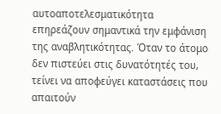αυτοαποτελεσματικότητα επηρεάζουν σημαντικά την εμφάνιση της αναβλητικότητας. Όταν το άτομο δεν πιστεύει στις δυνατότητές του, τείνει να αποφεύγει καταστάσεις που απαιτούν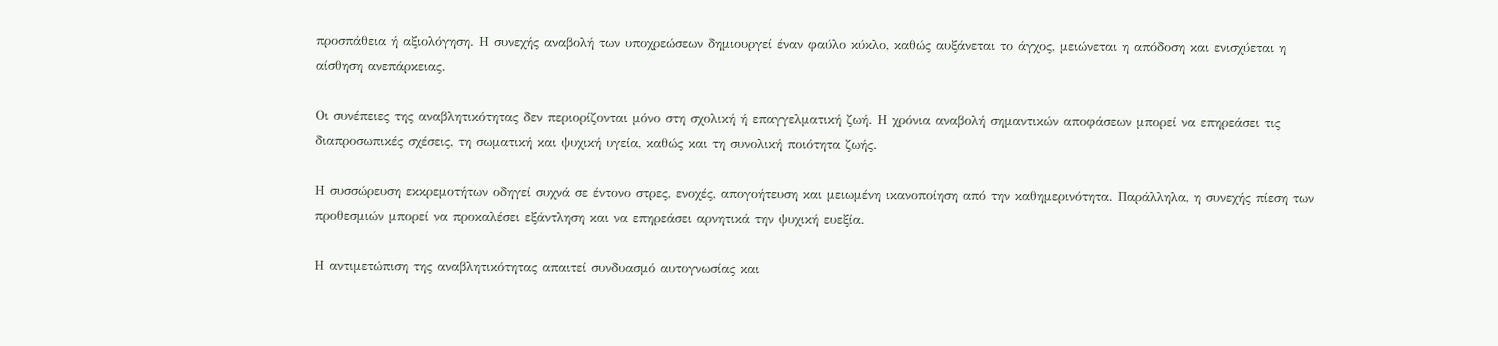προσπάθεια ή αξιολόγηση. Η συνεχής αναβολή των υποχρεώσεων δημιουργεί έναν φαύλο κύκλο, καθώς αυξάνεται το άγχος, μειώνεται η απόδοση και ενισχύεται η αίσθηση ανεπάρκειας.

Οι συνέπειες της αναβλητικότητας δεν περιορίζονται μόνο στη σχολική ή επαγγελματική ζωή. Η χρόνια αναβολή σημαντικών αποφάσεων μπορεί να επηρεάσει τις διαπροσωπικές σχέσεις, τη σωματική και ψυχική υγεία, καθώς και τη συνολική ποιότητα ζωής.

Η συσσώρευση εκκρεμοτήτων οδηγεί συχνά σε έντονο στρες, ενοχές, απογοήτευση και μειωμένη ικανοποίηση από την καθημερινότητα. Παράλληλα, η συνεχής πίεση των προθεσμιών μπορεί να προκαλέσει εξάντληση και να επηρεάσει αρνητικά την ψυχική ευεξία.

Η αντιμετώπιση της αναβλητικότητας απαιτεί συνδυασμό αυτογνωσίας και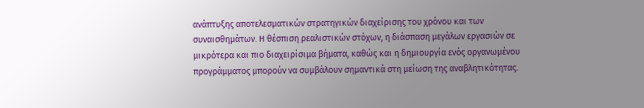ανάπτυξης αποτελεσματικών στρατηγικών διαχείρισης του χρόνου και των συναισθημάτων. Η θέσπιση ρεαλιστικών στόχων, η διάσπαση μεγάλων εργασιών σε μικρότερα και πιο διαχειρίσιμα βήματα, καθώς και η δημιουργία ενός οργανωμένου προγράμματος μπορούν να συμβάλουν σημαντικά στη μείωση της αναβλητικότητας.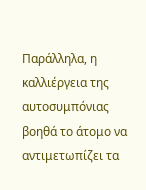Παράλληλα, η καλλιέργεια της αυτοσυμπόνιας βοηθά το άτομο να αντιμετωπίζει τα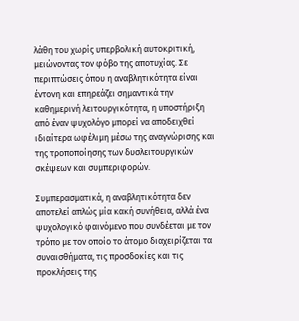λάθη του χωρίς υπερβολική αυτοκριτική, μειώνοντας τον φόβο της αποτυχίας. Σε περιπτώσεις όπου η αναβλητικότητα είναι έντονη και επηρεάζει σημαντικά την καθημερινή λειτουργικότητα, η υποστήριξη από έναν ψυχολόγο μπορεί να αποδειχθεί ιδιαίτερα ωφέλιμη μέσω της αναγνώρισης και της τροποποίησης των δυσλειτουργικών σκέψεων και συμπεριφορών.

Συμπερασματικά, η αναβλητικότητα δεν αποτελεί απλώς μία κακή συνήθεια, αλλά ένα ψυχολογικό φαινόμενο που συνδέεται με τον τρόπο με τον οποίο το άτομο διαχειρίζεται τα συναισθήματα, τις προσδοκίες και τις προκλήσεις της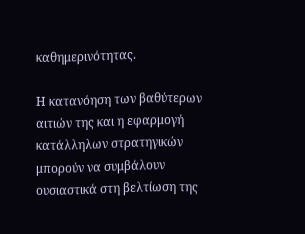καθημερινότητας.

Η κατανόηση των βαθύτερων αιτιών της και η εφαρμογή κατάλληλων στρατηγικών μπορούν να συμβάλουν ουσιαστικά στη βελτίωση της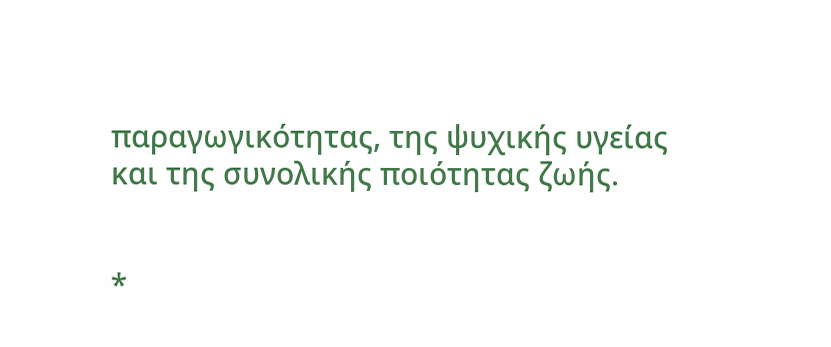παραγωγικότητας, της ψυχικής υγείας και της συνολικής ποιότητας ζωής.


*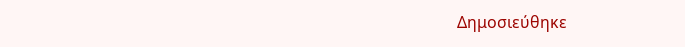Δημοσιεύθηκε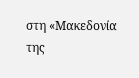στη «Μακεδονία της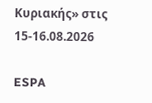Κυριακής» στις 15-16.08.2026

ESPA